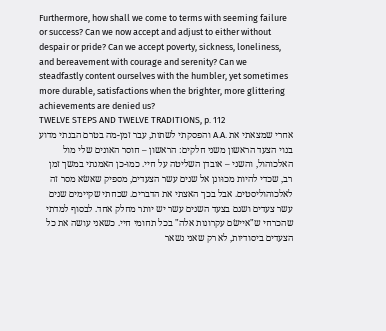Furthermore, how shall we come to terms with seeming failure or success? Can we now accept and adjust to either without despair or pride? Can we accept poverty, sickness, loneliness, and bereavement with courage and serenity? Can we steadfastly content ourselves with the humbler, yet sometimes more durable, satisfactions when the brighter, more glittering achievements are denied us?
TWELVE STEPS AND TWELVE TRADITIONS, p. 112
אחרי שמצאתי את .A.A והפסקתי לשתות, עבר זמן-מה בטרם הבנתי מדוע בנוי הצעד הראשון משני חלקים: הראשון – חוסר האונים שלי מול האלכוהול, והשני – אובדן השליטה על חיי. כמו-כן האמנתי במשך זמן רב, שכדי להיות מכוּונן אל שנים עשר הצעדים, מספיק שאשׂא מסר זה לאלכוהוליסטים. אבל בכך האצתי את הדברים. שכחתי שקיימים שנים עשר צעדים ושגם בצעד השנים עשר יש יותר מחלק אחד. לבסוף למדתי שהכרחי ש"איישׂם עקרונות אלה" בכל תחומי חיי. כשאני עושה את כל הצעדים ביסודיות, לא רק שאני נשאר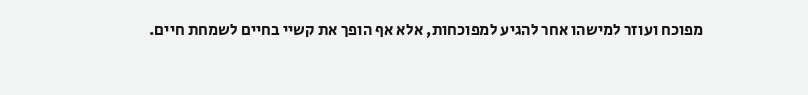מפוכח ועוזר למישהו אחר להגיע למפוכחות, אלא אף הופך את קשיי בחיים לשמחת חיים.